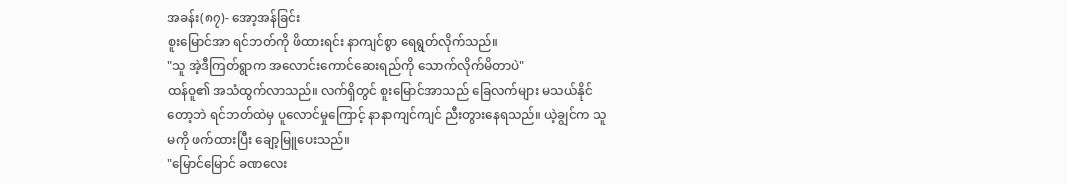အခန်း(၈၇)- အော့အန်ခြင်း
စူးမြောင်အာ ရင်ဘတ်ကို ဖိထားရင်း နာကျင်စွာ ရေရွတ်လိုက်သည်။
"သူ အဲ့ဒီကြတ်ရွာက အလောင်းကောင်ဆေးရည်ကို သောက်လိုက်မိတာပဲ"
ထန်ဝူ၏ အသံထွက်လာသည်။ လက်ရှိတွင် စူးမြောင်အာသည် ခြေလက်များ မသယ်နိုင်တော့ဘဲ ရင်ဘတ်ထဲမှ ပူလောင်မှုကြောင့် နာနာကျင်ကျင် ညီးတွားနေရသည်။ ယဲ့ချွင်က သူမကို ဖက်ထားပြီး ချော့မြူပေးသည်။
"မြောင်မြောင် ခဏလေး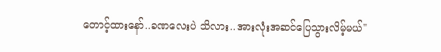တောင့်ထားနော်..ခဏလေးပဲ သိလား..အားလုံးအဆင်ပြေသွားလိမ့်မယ်"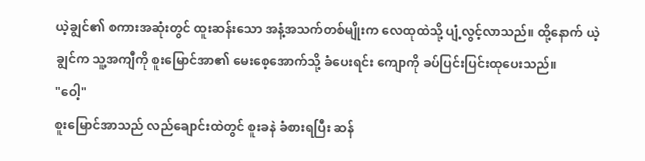ယဲ့ချွင်၏ စကားအဆုံးတွင် ထူးဆန်းသော အနံ့အသက်တစ်မျိုးက လေထုထဲသို့ ပျံ့လွင့်လာသည်။ ထို့နောက် ယဲ့ချွင်က သူ့အကျီကို စူးမြောင်အာ၏ မေးစေ့အောက်သို့ ခံပေးရင်း ကျောကို ခပ်ပြင်းပြင်းထုပေးသည်။
"ဝေါ့"
စူးမြောင်အာသည် လည်ချောင်းထဲတွင် စူးခနဲ ခံစားရပြီး ဆန်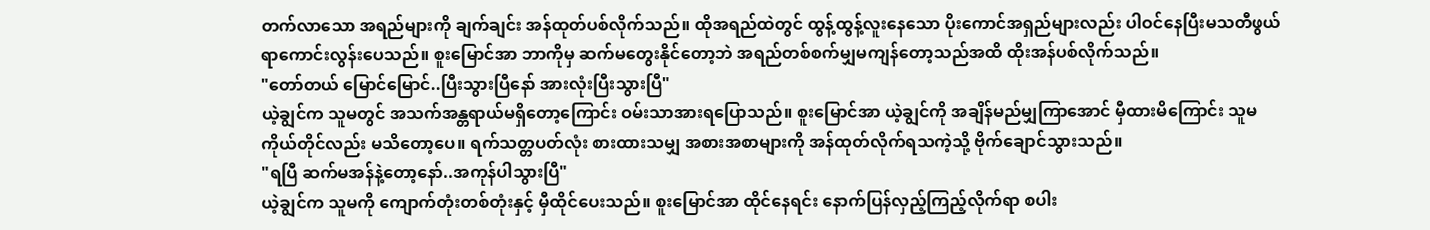တက်လာသော အရည်များကို ချက်ချင်း အန်ထုတ်ပစ်လိုက်သည်။ ထိုအရည်ထဲတွင် ထွန့်ထွန့်လူးနေသော ပိုးကောင်အရှည်များလည်း ပါဝင်နေပြီးမသတီဖွယ်ရာကောင်းလွန်းပေသည်။ စူးမြောင်အာ ဘာကိုမှ ဆက်မတွေးနိုင်တော့ဘဲ အရည်တစ်စက်မျှမကျန်တော့သည်အထိ ထိုးအန်ပစ်လိုက်သည်။
"တော်တယ် မြောင်မြောင်..ပြီးသွားပြီနော် အားလုံးပြီးသွားပြီ"
ယဲ့ချွင်က သူမတွင် အသက်အန္တရာယ်မရှိတော့ကြောင်း ဝမ်းသာအားရပြောသည်။ စူးမြောင်အာ ယဲ့ချွင်ကို အချိန်မည်မျှကြာအောင် မှီထားမိကြောင်း သူမကိုယ်တိုင်လည်း မသိတော့ပေ။ ရက်သတ္တပတ်လုံး စားထားသမျှ အစားအစာများကို အန်ထုတ်လိုက်ရသကဲ့သို့ ဗိုက်ချောင်သွားသည်။
"ရပြီ ဆက်မအန်နဲ့တော့နော်..အကုန်ပါသွားပြီ"
ယဲ့ချွင်က သူမကို ကျောက်တုံးတစ်တုံးနှင့် မှီထိုင်ပေးသည်။ စူးမြောင်အာ ထိုင်နေရင်း နောက်ပြန်လှည့်ကြည့်လိုက်ရာ စပါး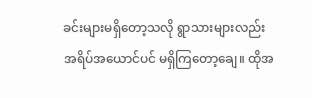ခင်းများမရှိတော့သလို ရွာသားများလည်း အရိပ်အယောင်ပင် မရှိကြတော့ချေ။ ထိုအ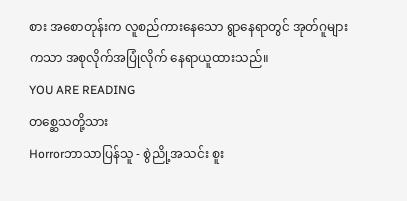စား အစောတုန်းက လူစည်ကားနေသော ရွာနေရာတွင် အုတ်ဂူများကသာ အစုလိုက်အပြုံလိုက် နေရာယူထားသည်။
YOU ARE READING
တစ္ဆေသတို့သား
Horrorဘာသာပြန်သူ - စွဲညို့အသင်း စူး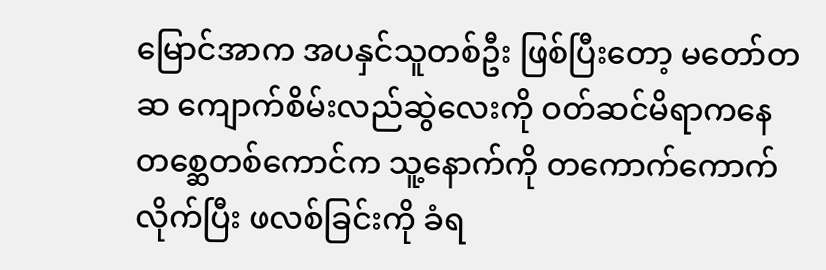မြောင်အာက အပနှင်သူတစ်ဦး ဖြစ်ပြီးတော့ မတော်တဆ ကျောက်စိမ်းလည်ဆွဲလေးကို ဝတ်ဆင်မိရာကနေ တစ္ဆေတစ်ကောင်က သူ့နောက်ကို တကောက်ကောက် လိုက်ပြီး ဖလစ်ခြင်းကို ခံရ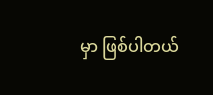မှာ ဖြစ်ပါတယ်